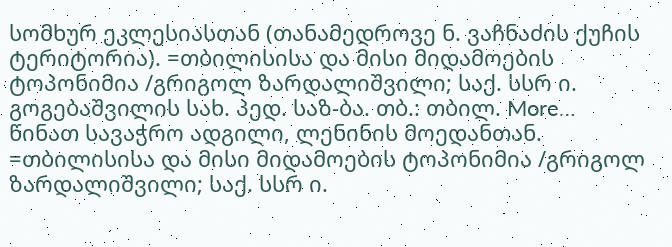სომხურ ეკლესიასთან (თანამედროვე ნ. ვაჩნაძის ქუჩის ტერიტორია). =თბილისისა და მისი მიდამოების ტოპონიმია /გრიგოლ ზარდალიშვილი; საქ. სსრ ი. გოგებაშვილის სახ. პედ. საზ-ბა. თბ.: თბილ. More…
წინათ სავაჭრო ადგილი, ლენინის მოედანთან. =თბილისისა და მისი მიდამოების ტოპონიმია /გრიგოლ ზარდალიშვილი; საქ. სსრ ი.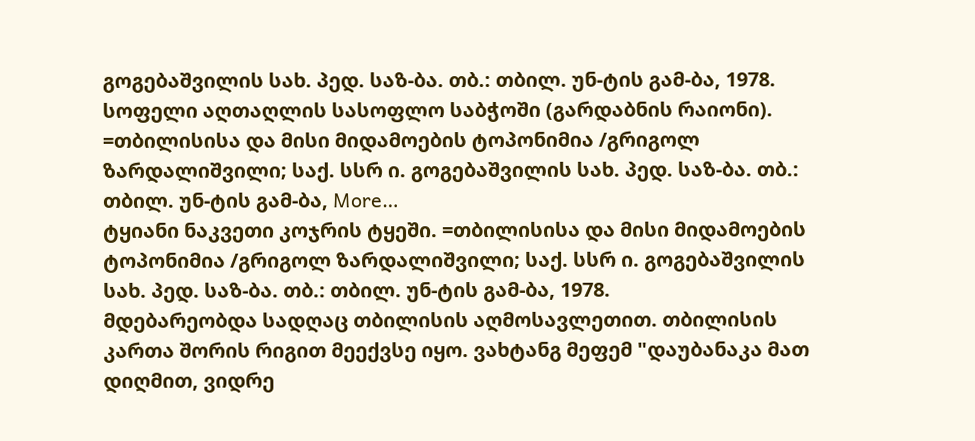გოგებაშვილის სახ. პედ. საზ-ბა. თბ.: თბილ. უნ-ტის გამ-ბა, 1978.
სოფელი აღთაღლის სასოფლო საბჭოში (გარდაბნის რაიონი). =თბილისისა და მისი მიდამოების ტოპონიმია /გრიგოლ ზარდალიშვილი; საქ. სსრ ი. გოგებაშვილის სახ. პედ. საზ-ბა. თბ.: თბილ. უნ-ტის გამ-ბა, More…
ტყიანი ნაკვეთი კოჯრის ტყეში. =თბილისისა და მისი მიდამოების ტოპონიმია /გრიგოლ ზარდალიშვილი; საქ. სსრ ი. გოგებაშვილის სახ. პედ. საზ-ბა. თბ.: თბილ. უნ-ტის გამ-ბა, 1978.
მდებარეობდა სადღაც თბილისის აღმოსავლეთით. თბილისის კართა შორის რიგით მეექვსე იყო. ვახტანგ მეფემ "დაუბანაკა მათ დიღმით, ვიდრე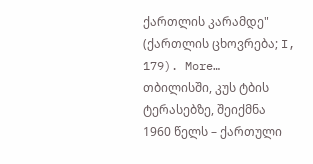ქართლის კარამდე" (ქართლის ცხოვრება; I, 179). More…
თბილისში, კუს ტბის ტერასებზე, შეიქმნა 1960 წელს – ქართული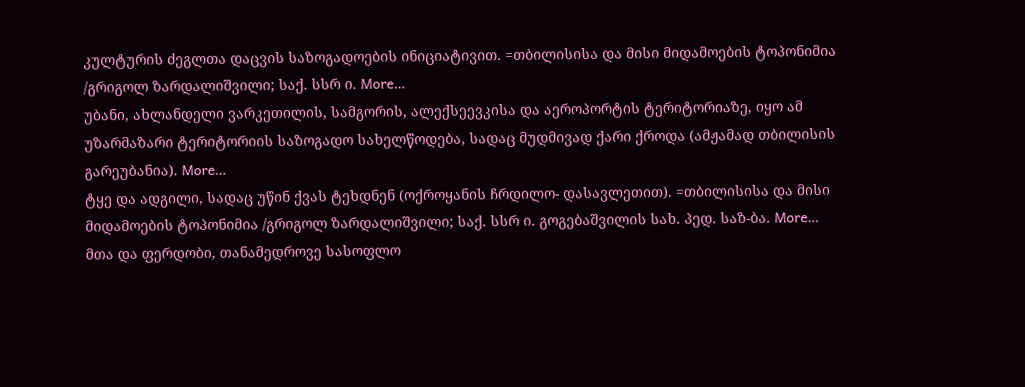კულტურის ძეგლთა დაცვის საზოგადოების ინიციატივით. =თბილისისა და მისი მიდამოების ტოპონიმია /გრიგოლ ზარდალიშვილი; საქ. სსრ ი. More…
უბანი, ახლანდელი ვარკეთილის, სამგორის, ალექსეევკისა და აეროპორტის ტერიტორიაზე, იყო ამ უზარმაზარი ტერიტორიის საზოგადო სახელწოდება, სადაც მუდმივად ქარი ქროდა (ამჟამად თბილისის გარეუბანია). More…
ტყე და ადგილი, სადაც უწინ ქვას ტეხდნენ (ოქროყანის ჩრდილო- დასავლეთით). =თბილისისა და მისი მიდამოების ტოპონიმია /გრიგოლ ზარდალიშვილი; საქ. სსრ ი. გოგებაშვილის სახ. პედ. საზ-ბა. More…
მთა და ფერდობი, თანამედროვე სასოფლო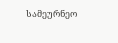სამეურნეო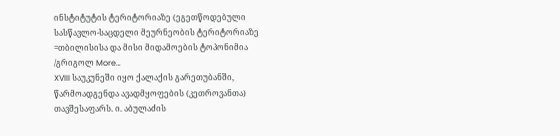ინსტიტუტის ტერიტორიაზე (ეგეთწოდებული სასწავლო-საცდელი მეურნეობის ტერიტორიაზე =თბილისისა და მისი მიდამოების ტოპონიმია /გრიგოლ More…
XVIII საუკუნეში იყო ქალაქის გარეთუბანში, წარმოადგენდა ავადმყოფების (კეთროვანთა) თავშესაფარს. ი. აბულაძის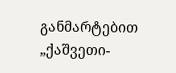განმარტებით „ქაშვეთი-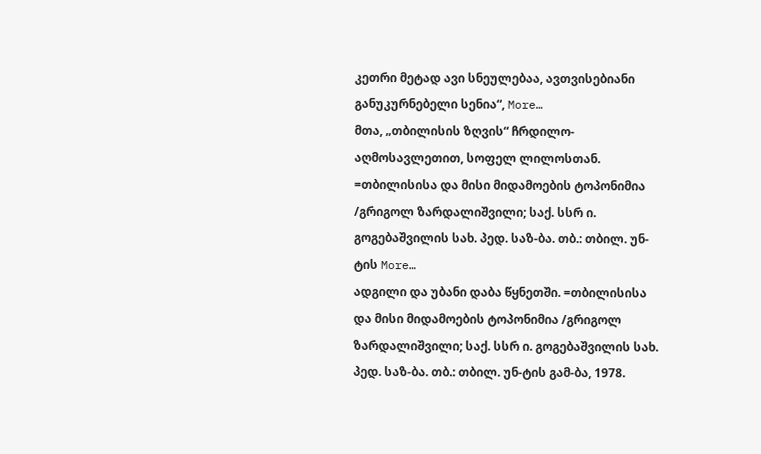კეთრი მეტად ავი სნეულებაა, ავთვისებიანი განუკურნებელი სენია“, More…
მთა, „თბილისის ზღვის“ ჩრდილო-აღმოსავლეთით, სოფელ ლილოსთან. =თბილისისა და მისი მიდამოების ტოპონიმია /გრიგოლ ზარდალიშვილი; საქ. სსრ ი. გოგებაშვილის სახ. პედ. საზ-ბა. თბ.: თბილ. უნ-ტის More…
ადგილი და უბანი დაბა წყნეთში. =თბილისისა და მისი მიდამოების ტოპონიმია /გრიგოლ ზარდალიშვილი; საქ. სსრ ი. გოგებაშვილის სახ. პედ. საზ-ბა. თბ.: თბილ. უნ-ტის გამ-ბა, 1978.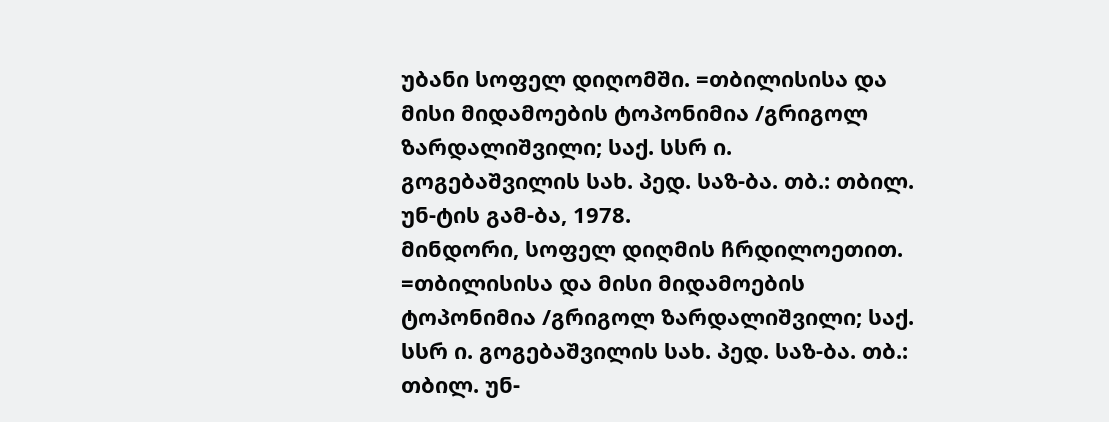უბანი სოფელ დიღომში. =თბილისისა და მისი მიდამოების ტოპონიმია /გრიგოლ ზარდალიშვილი; საქ. სსრ ი. გოგებაშვილის სახ. პედ. საზ-ბა. თბ.: თბილ. უნ-ტის გამ-ბა, 1978.
მინდორი, სოფელ დიღმის ჩრდილოეთით. =თბილისისა და მისი მიდამოების ტოპონიმია /გრიგოლ ზარდალიშვილი; საქ. სსრ ი. გოგებაშვილის სახ. პედ. საზ-ბა. თბ.: თბილ. უნ-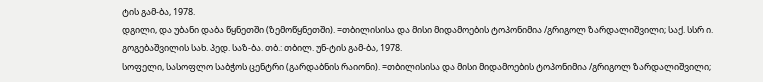ტის გამ-ბა, 1978.
დგილი, და უბანი დაბა წყნეთში (ზემოწყნეთში). =თბილისისა და მისი მიდამოების ტოპონიმია /გრიგოლ ზარდალიშვილი; საქ. სსრ ი. გოგებაშვილის სახ. პედ. საზ-ბა. თბ.: თბილ. უნ-ტის გამ-ბა, 1978.
სოფელი, სასოფლო საბჭოს ცენტრი (გარდაბნის რაიონი). =თბილისისა და მისი მიდამოების ტოპონიმია /გრიგოლ ზარდალიშვილი;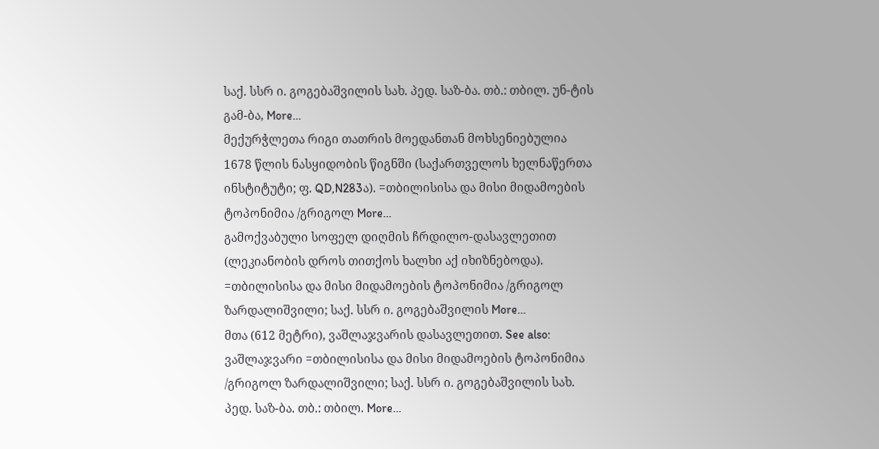საქ. სსრ ი. გოგებაშვილის სახ. პედ. საზ-ბა. თბ.: თბილ. უნ-ტის გამ-ბა, More…
მექურჭლეთა რიგი თათრის მოედანთან მოხსენიებულია 1678 წლის ნასყიდობის წიგნში (საქართველოს ხელნაწერთა ინსტიტუტი; ფ. QD,N283ა). =თბილისისა და მისი მიდამოების ტოპონიმია /გრიგოლ More…
გამოქვაბული სოფელ დიღმის ჩრდილო-დასავლეთით (ლეკიანობის დროს თითქოს ხალხი აქ იხიზნებოდა). =თბილისისა და მისი მიდამოების ტოპონიმია /გრიგოლ ზარდალიშვილი; საქ. სსრ ი. გოგებაშვილის More…
მთა (612 მეტრი), ვაშლაჯვარის დასავლეთით. See also: ვაშლაჯვარი =თბილისისა და მისი მიდამოების ტოპონიმია /გრიგოლ ზარდალიშვილი; საქ. სსრ ი. გოგებაშვილის სახ. პედ. საზ-ბა. თბ.: თბილ. More…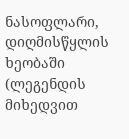ნასოფლარი, დიღმისწყლის ხეობაში (ლეგენდის მიხედვით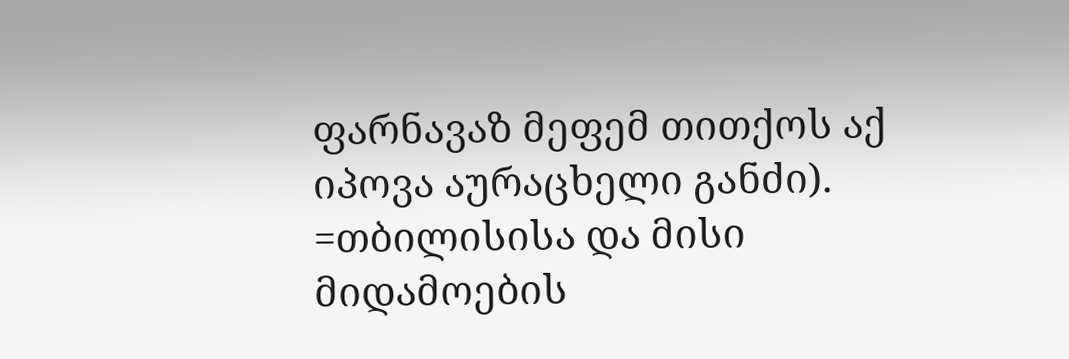ფარნავაზ მეფემ თითქოს აქ იპოვა აურაცხელი განძი). =თბილისისა და მისი მიდამოების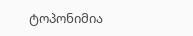ტოპონიმია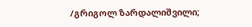/გრიგოლ ზარდალიშვილი;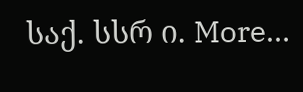საქ. სსრ ი. More…